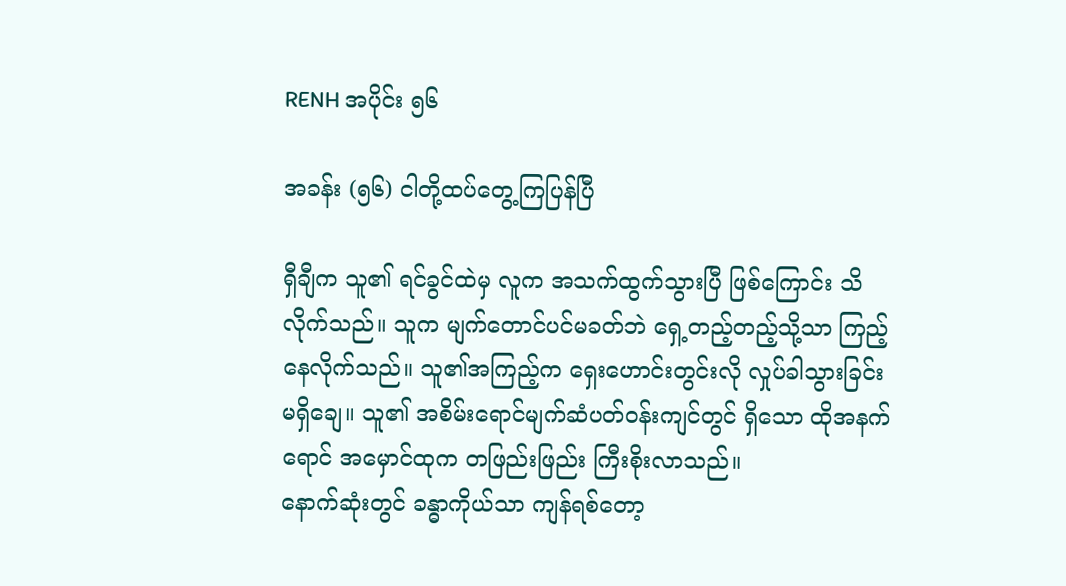RENH အပိုင်း ၅၆

အခန်း (၅၆) ငါတို့ထပ်တွေ့ကြပြန်ပြီ

ရှီချီက သူ၏ ရင်ခွင်ထဲမှ လူက အသက်ထွက်သွားပြီ ဖြစ်ကြောင်း သိလိုက်သည်။ သူက မျက်တောင်ပင်မခတ်ဘဲ ရှေ့တည့်တည့်သို့သာ ကြည့်နေလိုက်သည်။ သူ၏အကြည့်က ရှေးဟောင်းတွင်းလို လှုပ်ခါသွားခြင်း မရှိချေ။ သူ၏ အစိမ်းရောင်မျက်ဆံပတ်ဝန်းကျင်တွင် ရှိသော ထိုအနက်ရောင် အမှောင်ထုက တဖြည်းဖြည်း ကြီးစိုးလာသည်။
နောက်ဆုံးတွင် ခန္ဓာကိုယ်သာ ကျန်ရစ်တော့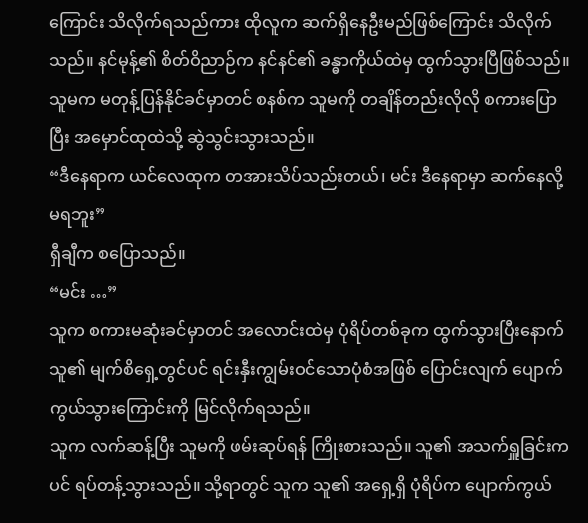ကြောင်း သိလိုက်ရသည်ကား ထိုလူက ဆက်ရှိနေဦးမည်ဖြစ်ကြောင်း သိလိုက်သည်။ နင်မုန့်၏ စိတ်ဝိညာဉ်က နင်နင်၏ ခန္ဓာကိုယ်ထဲမှ ထွက်သွားပြီဖြစ်သည်။
သူမက မတုန့်ပြန်နိုင်ခင်မှာတင် စနစ်က သူမကို တချိန်တည်းလိုလို စကားပြောပြီး အမှောင်ထုထဲသို့ ဆွဲသွင်းသွားသည်။
“ဒီနေရာက ယင်လေထုက တအားသိပ်သည်းတယ်၊ မင်း ဒီနေရာမှာ ဆက်နေလို့မရဘူး”
ရှီချီက စပြောသည်။
“မင်း …”
သူက စကားမဆုံးခင်မှာတင် အလောင်းထဲမှ ပုံရိပ်တစ်ခုက ထွက်သွားပြီးနောက် သူ၏ မျက်စိရှေ့တွင်ပင် ရင်းနှီးကျွမ်းဝင်သောပုံစံအဖြစ် ပြောင်းလျက် ပျောက်ကွယ်သွားကြောင်းကို မြင်လိုက်ရသည်။
သူက လက်ဆန့်ပြီး သူမကို ဖမ်းဆုပ်ရန် ကြိုးစားသည်။ သူ၏ အသက်ရှူခြင်းကပင် ရပ်တန့်သွားသည်။ သို့ရာတွင် သူက သူ၏ အရှေ့ရှိ ပုံရိပ်က ပျောက်ကွယ်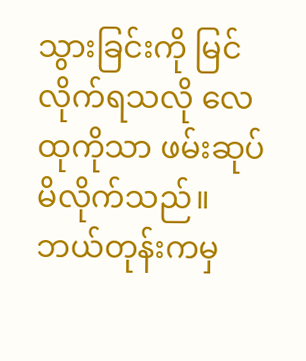သွားခြင်းကို မြင်လိုက်ရသလို လေထုကိုသာ ဖမ်းဆုပ်မိလိုက်သည်။ ဘယ်တုန်းကမှ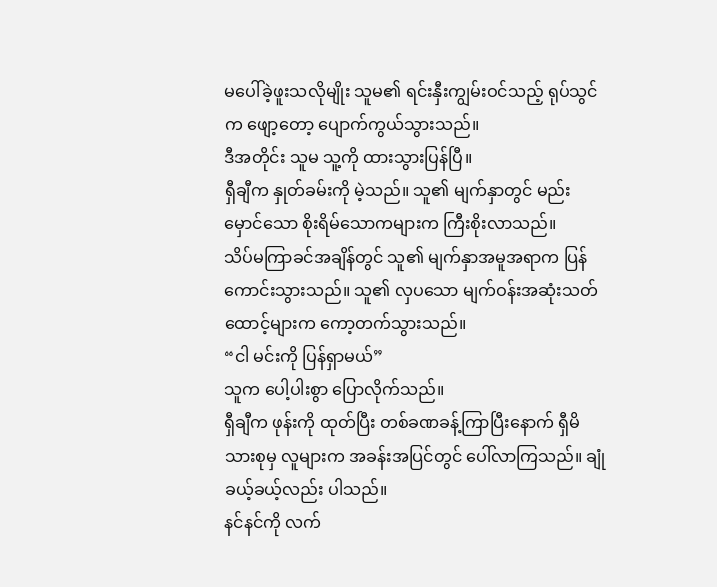မပေါ်ခဲ့ဖူးသလိုမျိုး သူမ၏ ရင်းနှီးကျွမ်းဝင်သည့် ရုပ်သွင်က ဖျော့တော့ ပျောက်ကွယ်သွားသည်။
ဒီအတိုင်း သူမ သူ့ကို ထားသွားပြန်ပြီ။
ရှီချီက နှုတ်ခမ်းကို မဲ့သည်။ သူ၏ မျက်နှာတွင် မည်းမှောင်သော စိုးရိမ်သောကများက ကြီးစိုးလာသည်။
သိပ်မကြာခင်အချိန်တွင် သူ၏ မျက်နှာအမူအရာက ပြန်ကောင်းသွားသည်။ သူ၏ လှပသော မျက်ဝန်းအဆုံးသတ်ထောင့်များက ကော့တက်သွားသည်။
“ငါ မင်းကို ပြန်ရှာမယ်”
သူက ပေါ့ပါးစွာ ပြောလိုက်သည်။
ရှီချီက ဖုန်းကို ထုတ်ပြီး တစ်ခဏခန့်ကြာပြီးနောက် ရှီမိသားစုမှ လူများက အခန်းအပြင်တွင် ပေါ်လာကြသည်။ ချုံခယ့်ခယ့်လည်း ပါသည်။
နင်နင်ကို လက်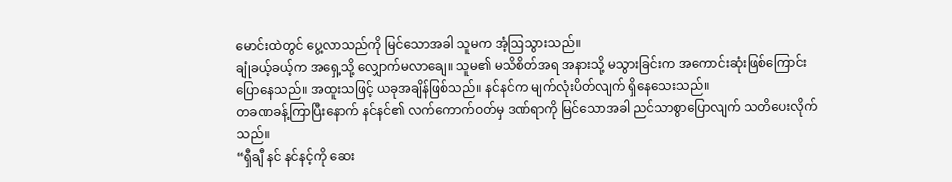မောင်းထဲတွင် ပွေ့လာသည်ကို မြင်သောအခါ သူမက အံ့ဩသွားသည်။
ချုံခယ့်ခယ့်က အရှေ့သို့ လျှောက်မလာချေ။ သူမ၏ မသိစိတ်အရ အနားသို့ မသွားခြင်းက အကောင်းဆုံးဖြစ်ကြောင်း ပြောနေသည်။ အထူးသဖြင့် ယခုအချိန်ဖြစ်သည်။ နင်နင်က မျက်လုံးပိတ်လျက် ရှိနေသေးသည်။
တခဏခန့်ကြာပြီးနောက် နင်နင်၏ လက်ကောက်ဝတ်မှ ဒဏ်ရာကို မြင်သောအခါ ညင်သာစွာပြောလျက် သတိပေးလိုက်သည်။
“ရှီချီ နင် နင်နင့်ကို ဆေး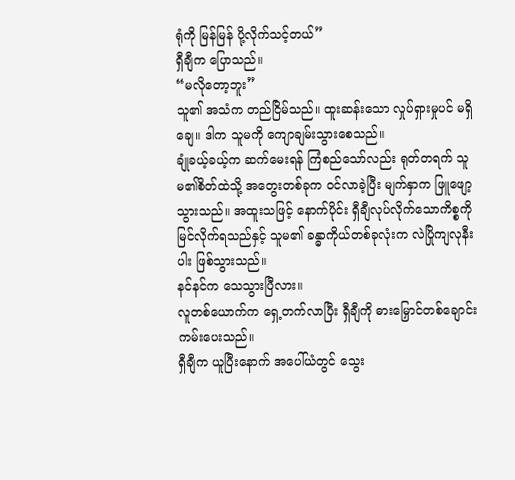ရုံကို မြန်မြန် ပို့လိုက်သင့်တယ်”
ရှီချီက ပြောသည်။
“မလိုတော့ဘူး”
သူ၏ အသံက တည်ငြိမ်သည်။ ထူးဆန်းသော လှုပ်ရှားမှုပင် မရှိချေ။ ဒါက သူမကို ကျောချမ်းသွားစေသည်။
ချုံခယ့်ခယ့်က ဆက်မေးရန် ကြံစည်သော်လည်း ရုတ်တရက် သူမ၏စိတ်ထဲသို့ အတွေးတစ်ခုက ဝင်လာခဲ့ပြီး မျက်နှာက ဖြူဖျော့သွားသည်။ အထူးသဖြင့် နောက်ပိုင်း ရှီချီလုပ်လိုက်သောကိစ္စကို မြင်လိုက်ရသည်နှင့် သူမ၏ ခန္ဓာကိုယ်တစ်ခုလုံးက လဲပြိုကျလုနီးပါး ဖြစ်သွားသည်။
နင်နင်က သေသွားပြီလား။
လူတစ်‌ယောက်က ရှေ့တက်လာပြီး ရှီချီကို ဓားမြှောင်တစ်ချောင်း ကမ်းပေးသည်။
ရှီချီက ယူပြီး‌နောက် အပေါ်ယံတွင် သွေး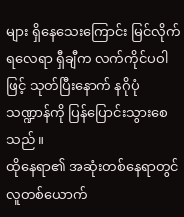များ ရှိနေသေးကြောင်း မြင်လိုက်ရလေရာ ရှီချီက လက်ကိုင်ပဝါဖြင့် သုတ်ပြီးနောက် နဂိုပုံသဏ္ဍာန်ကို ပြန်ပြောင်းသွားစေသည်။
ထိုနေရာ၏ အဆုံးတစ်နေရာတွင် လူတစ်ယောက်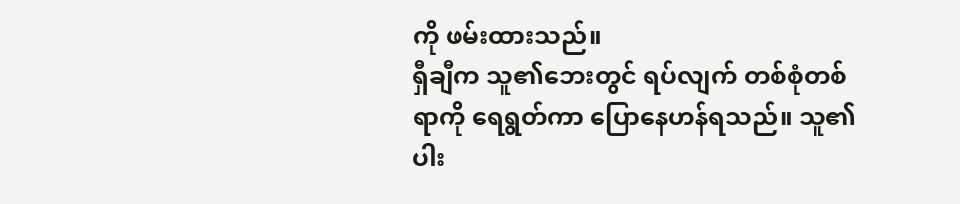ကို ဖမ်းထားသည်။
ရှီချီက သူ၏ဘေးတွင် ရပ်လျက် တစ်စုံတစ်ရာကို ရေရွတ်ကာ ပြောနေဟန်ရသည်။ သူ၏ ပါး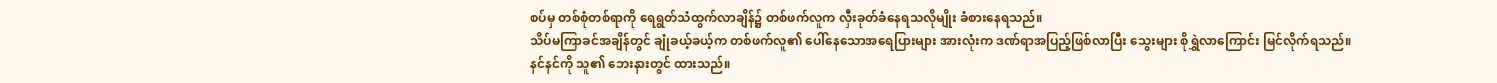စပ်မှ တစ်စုံတစ်ရာကို ရေရွတ်သံထွက်လာချိန်၌ တစ်ဖက်လူက လှီးခုတ်ခံနေရသလိုမျိုး ခံစားနေရသည်။
သိပ်မကြာခင်အချိန်တွင် ချုံခယ့်ခယ့်က တစ်ဖက်လူ၏ ပေါ်နေသောအရေပြားများ အားလုံးက ဒဏ်ရာအပြည့်ဖြစ်လာပြီး သွေးများ စိုရွှဲလာကြောင်း မြင်လိုက်ရသည်။
နင်နင်ကို သူ၏ ဘေးနားတွင် ထားသည်။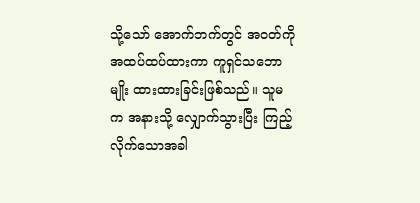သို့သော် အောက်ဘက်တွင် အဝတ်ကို အထပ်ထပ်ထားကာ ကူရှင်သဘောမျိုး ထားထားခြင်းဖြစ်သည်။ သူမက အနားသို့ လျှောက်သွားပြီး ကြည့်လိုက်သောအခါ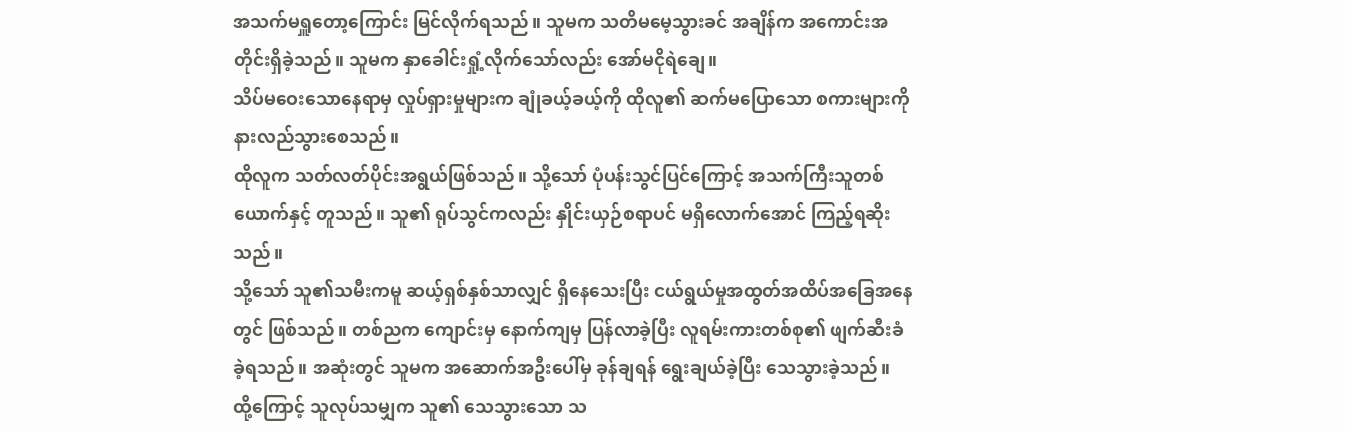အသက်မရှူတော့ကြောင်း မြင်လိုက်ရသည်။ သူမက သတိမမေ့သွားခင် အချိန်က အကောင်းအတိုင်းရှိခဲ့သည်။ သူမက နှာခေါင်းရှုံ့လိုက်သော်လည်း အော်မငိုရဲချေ။
သိပ်မဝေးသောနေရာမှ လှုပ်ရှားမှုများက ချုံခယ့်ခယ့်ကို ထိုလူ၏ ဆက်မပြောသော စကားများကို နားလည်သွားစေသည်။
ထိုလူက သတ်လတ်ပိုင်းအရွယ်ဖြစ်သည်။ သို့သော် ပုံပန်းသွင်ပြင်ကြောင့် အသက်ကြီးသူတစ်ယောက်နှင့် တူသည်။ သူ၏ ရုပ်သွင်ကလည်း နှိုင်းယှဉ်စရာပင် မရှိလောက်အောင် ကြည့်ရဆိုးသည်။
သို့သော် သူ၏သမီးကမူ ဆယ့်ရှစ်နှစ်သာလျှင် ရှိနေသေးပြီး ငယ်ရွယ်မှုအထွတ်အထိပ်အခြေအနေတွင် ဖြစ်သည်။ တစ်ညက ကျောင်းမှ နောက်ကျမှ ပြန်လာခဲ့ပြီး လူရမ်းကားတစ်စု၏ ဖျက်ဆီးခံခဲ့ရသည်။ အဆုံးတွင် သူမက အ‌ဆောက်အဦးပေါ်မှ ခုန်ချရန် ရွေးချယ်ခဲ့ပြီး သေသွားခဲ့သည်။
ထို့ကြောင့် သူလုပ်သမျှက သူ၏ သေသွားသော သ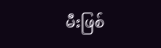မီးဖြစ်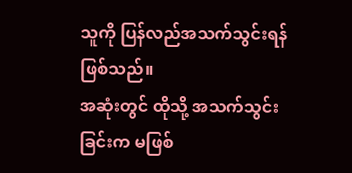သူကို ပြန်လည်အသက်သွင်းရန် ဖြစ်သည်။
အဆုံးတွင် ထိုသို့ အသက်သွင်းခြင်းက မဖြစ်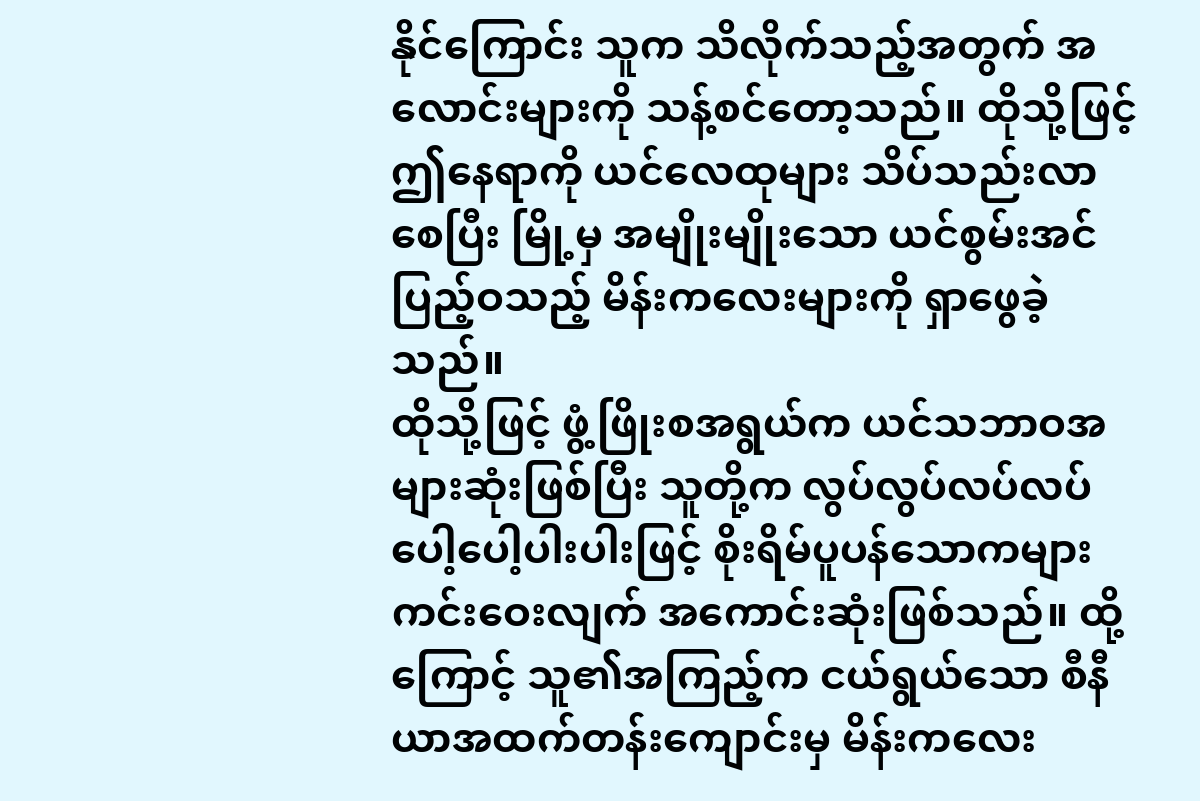နိုင်ကြောင်း သူက သိလိုက်သည့်အတွက် အလောင်းများကို သန့်စင်တော့သည်။ ထိုသို့ဖြင့် ဤနေရာကို ယင်လေထုများ သိပ်သည်းလာစေပြီး မြို့မှ အမျိုးမျိုးသော ယင်စွမ်းအင်ပြည့်ဝသည့် မိန်းကလေးများကို ရှာဖွေခဲ့သည်။
ထိုသို့ဖြင့် ဖွံ့ဖြိုးစအရွယ်က ယင်သဘာဝအများဆုံးဖြစ်ပြီး သူတို့က လွပ်လွပ်လပ်လပ် ပေါ့ပေါ့ပါးပါးဖြင့် စိုးရိမ်ပူပန်သောကများ ကင်းဝေးလျက် အကောင်းဆုံးဖြစ်သည်။ ထို့ကြောင့် သူ၏အကြည့်က ငယ်ရွယ်သော စီနီယာအထက်တန်းကျောင်းမှ မိန်းကလေး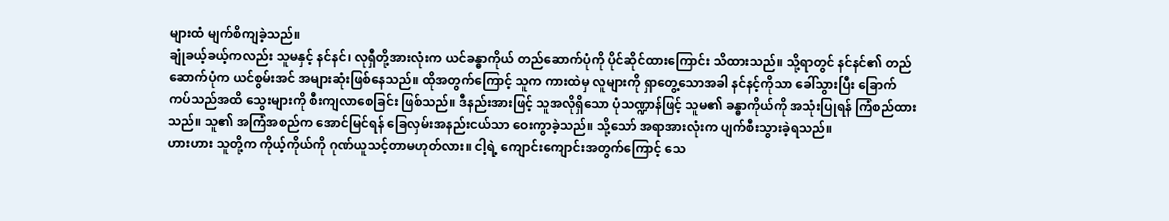များထံ မျက်စိကျခဲ့သည်။
ချုံခယ့်ခယ့်ကလည်း သူမနှင့် နင်နင်၊ လုရှီတို့အားလုံးက ယင်ခန္ဓာကိုယ် တည်ဆောက်ပုံကို ပိုင်ဆိုင်ထားကြောင်း သိထားသည်။ သို့ရာတွင် နင်နင်၏ တည်ဆောက်ပုံက ယင်စွမ်းအင် အများဆုံးဖြစ်နေသည်။ ထိုအတွက်ကြောင့် သူက ကားထဲမှ လူများကို ရှာတွေ့သောအခါ နင်နင့်ကိုသာ ခေါ်သွားပြီး ခြောက်ကပ်သည်အထိ သွေးများကို စီးကျလာစေခြင်း ဖြစ်သည်။ ဒီနည်းအားဖြင့် သူအလိုရှိသော ပုံသဏ္ဍာန်ဖြင့် သူမ၏ ခန္ဓာကိုယ်ကို အသုံးပြုရန် ကြံစည်ထားသည်။ သူ၏ အကြံအစည်က အောင်မြင်ရန် ခြေလှမ်းအနည်းငယ်သာ ဝေးကွာခဲ့သည်။ သို့သော် အရာအားလုံးက ပျက်စီးသွားခဲ့ရသည်။
ဟားဟား သူတို့က ကိုယ့်ကိုယ်ကို ဂုဏ်ယူသင့်တာမဟုတ်လား။ ငါ့ရဲ့ ကျောင်းကျောင်းအတွက်ကြောင့် သေ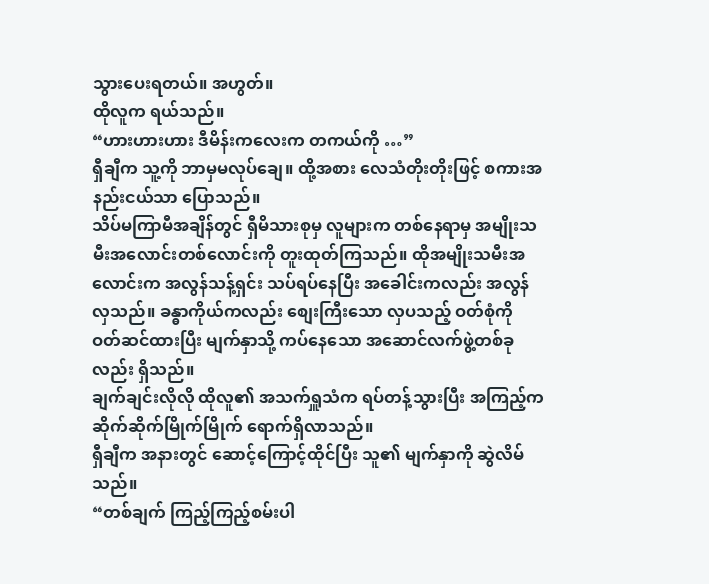သွားပေးရတယ်။ အဟွတ်။
ထိုလူက ရယ်သည်။
“ဟားဟားဟား ဒီမိန်းကလေးက တကယ်ကို …”
ရှီချီက သူ့ကို ဘာမှမလုပ်ချေ။ ထို့အစား လေသံတိုးတိုးဖြင့် စကားအနည်းငယ်သာ ပြောသည်။
သိပ်မကြာမီအချိန်တွင် ရှီမိသားစုမှ လူများက တစ်နေရာမှ အမျိုးသမီးအလောင်းတစ်လောင်းကို တူးထုတ်ကြသည်။ ထိုအမျိုးသမီးအလောင်းက အလွန်သန့်ရှင်း သပ်ရပ်နေပြီး အခေါင်းကလည်း အလွန်လှသည်။ ခန္ဓာကိုယ်ကလည်း စျေးကြီးသော လှပသည့် ဝတ်စုံကို ဝတ်ဆင်ထားပြီး မျက်နှာသို့ ကပ်နေသော အဆောင်လက်ဖွဲ့တစ်ခုလည်း ရှိသည်။
ချက်ချင်းလိုလို ထိုလူ၏ အသက်ရှူသံက ရပ်တန့်သွားပြီး အကြည့်က ဆိုက်ဆိုက်မြိုက်မြိုက် ရောက်ရှိလာသည်။
ရှီချီက အနားတွင် ဆောင့်ကြောင့်ထိုင်ပြီး သူ၏ မျက်နှာကို ဆွဲလိမ်သည်။
“တစ်ချက် ကြည့်ကြည့်စမ်းပါ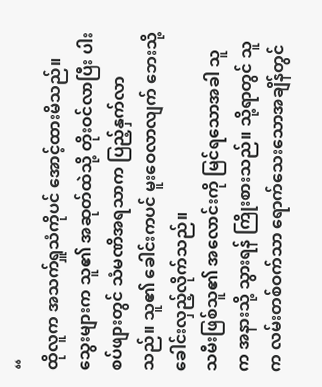“
ထိုလူက အသက်ရှူသံကိုပင် အောင့်ထားမိသည်။ သွေးများက သူ၏ အဆုတ်ထဲသို့ တိုးဝင်လာပြီး ပါးစပ်ဖျားတွင် သံမဏိအရသာက ပြည့်နှက်လာသည်။ သူ၏ ခေါင်းကပင် မူးဝေလာလျက် ဘေးသို့ ခေါင်းလှည့်လိုက်သည်။
သမီးဖြစ်သူ၏ အလောင်းကို မြင်ရသောအခါ သူက အနားသို့ သွားရန် ကြိုးစားသည်။ သို့ရာတွင် သူက လမ်းတစ်ဝက်သာ ရောက်သေးသောအချိန်တွင်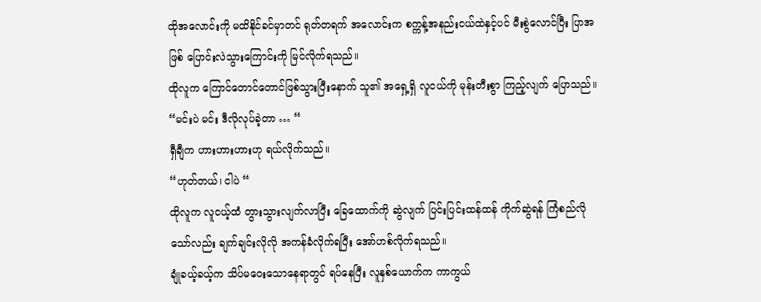ထိုအ‌လောင်းကို မထိနိုင်ခင်မှာတင် ရုတ်တရက် အလောင်းက စက္ကန့်အနည်းငယ်ထဲနှင့်ပင် မီးစွဲလောင်ပြီး ပြာအဖြစ် ပြောင်းလဲသွားကြောင်းကို မြင်လိုက်ရသည်။
ထိုလူက ကြောင်တောင်တောင်ဖြစ်သွားပြီးနောက် သူ၏ အရှေ့ရှိ လူငယ်ကို မုန်းတီးစွာ ကြည့်လျက် ပြောသည်။
“မင်းပဲ မင်း ဒီလိုလုပ်ခဲ့တာ … “
ရှီချီက ဟားဟားဟားဟု ရယ်လိုက်သည်။
“ဟုတ်တယ်၊ ငါပဲ “
ထိုလူက လူငယ့်ထံ တွားသွားလျက်လာပြီး ခြေထောက်ကို ဆွဲလျက် ပြင်းပြင်းထန်ထန် ကိုက်ဆွဲရန် ကြံစည်လိုသော်လည်း ချက်ချင်းလိုလို အကန်ခံလိုက်ရပြီး အော်ဟစ်လိုက်ရသည်။
ချုံခယ့်ခယ့်က သိပ်မဝေးသောနေရာတွင် ရပ်နေပြီး လူနှစ်ယောက်က ကာကွယ်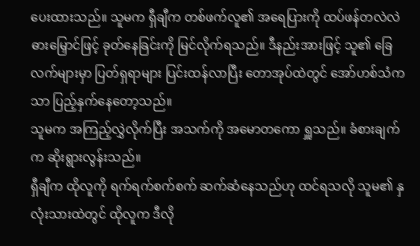ပေးထားသည်။ သူမက ရှီချီက တစ်ဖက်လူ၏ အရေပြားကို ထပ်ဖန်တလဲလဲ ဓားမြှောင်ဖြင့် ခုတ်နေခြင်းကို မြင်လိုက်ရသည်။ ဒီနည်းအားဖြင့် သူ၏ ခြေလက်များမှာ ပြတ်ရှရာများ ပြင်းထန်လာပြီး တောအုပ်ထဲတွင် အော်ဟစ်သံကသာ ပြည့်နှက်နေတော့သည်။
သူမက အကြည့်လွှဲလိုက်ပြီး အသက်ကို အမောတကော ရှူသည်။ ခံစားချက်က ဆိုးရွားလွန်းသည်။
ရှီချီက ထိုလူကို ရက်ရက်စက်စက် ဆက်ဆံနေသည်ဟု ထင်ရသလို သူမ၏ နှလုံးသားထဲတွင် ထိုလူက ဒီလို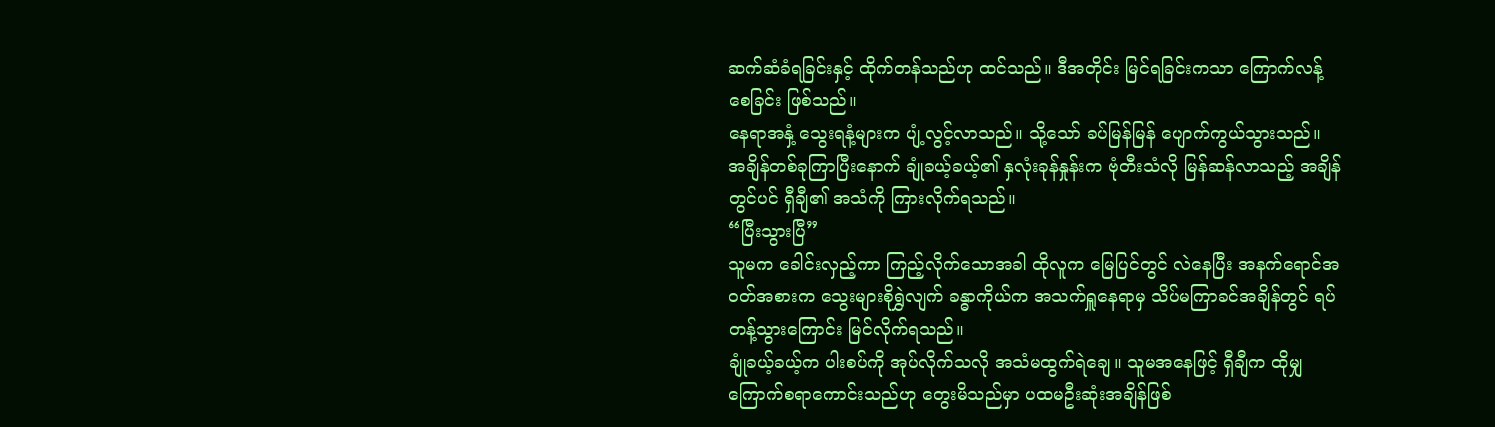ဆက်ဆံခံရခြင်းနှင့် ထိုက်တန်သည်ဟု ထင်သည်။ ဒီအတိုင်း မြင်ရခြင်းကသာ ကြောက်လန့်စေခြင်း ဖြစ်သည်။
နေရာအနှံ့ သွေးရနံ့များက ပျံ့လွင့်လာသည်။ သို့သော် ခပ်မြန်မြန် ပျောက်ကွယ်သွားသည်။
အချိန်တစ်ခုကြာပြီးနောက် ချုံခယ့်ခယ့်၏ နှလုံးခုန်နှုန်းက ဗုံတီးသံလို မြန်ဆန်လာသည့် အချိန်တွင်ပင် ရှီချီ၏ အသံကို ကြားလိုက်ရသည်။
“ပြီးသွားပြီ”
သူမက ခေါင်းလှည့်ကာ ကြည့်လိုက်သောအခါ ထိုလူက မြေပြင်တွင် လဲနေပြီး အနက်ရောင်အဝတ်အစားက သွေးများစိုရွှဲလျက် ခန္ဓာကိုယ်က အသက်ရှူနေရာမှ သိပ်မကြာခင်အချိန်တွင် ရပ်တန့်သွားကြောင်း မြင်လိုက်ရသည်။
ချုံခယ့်ခယ့်က ပါးစပ်ကို အုပ်လိုက်သလို အသံမထွက်ရဲချေ။ သူမအနေဖြင့် ရှီချီက ထိုမျှကြောက်စရာကောင်းသည်ဟု တွေးမိသည်မှာ ပထမဦးဆုံးအချိန်ဖြစ်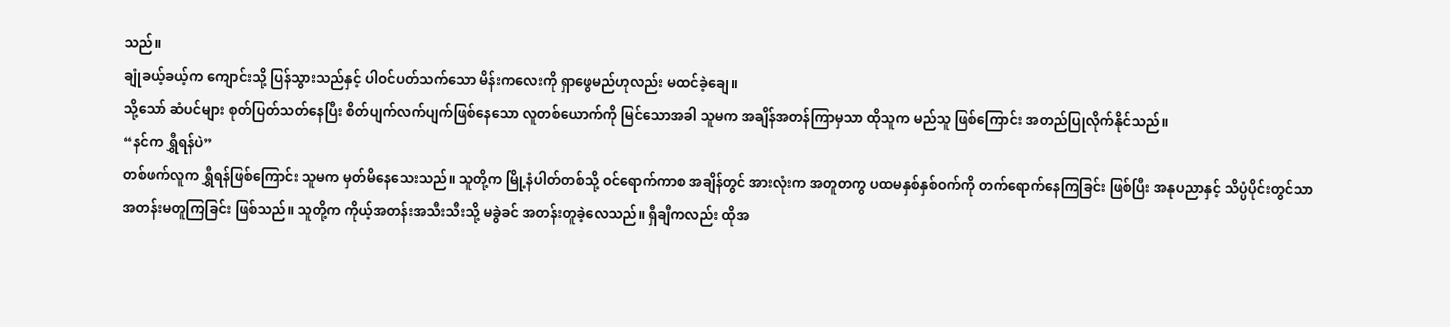သည်။
ချုံခယ့်ခယ့်က ကျောင်းသို့ ပြန်သွားသည်နှင့် ပါဝင်ပတ်သက်သော မိန်းကလေးကို ရှာဖွေမည်ဟုလည်း မထင်ခဲ့ချေ။
သို့သော် ဆံပင်များ စုတ်ပြတ်သတ်နေပြီး စိတ်ပျက်လက်ပျက်ဖြစ်နေသော လူတစ်ယောက်ကို မြင်သောအခါ သူမက အချိန်အတန်ကြာမှသာ ထိုသူက မည်သူ ဖြစ်ကြောင်း အတည်ပြုလိုက်နိုင်သည်။
“နင်က ရွှီရန်ပဲ”
တစ်ဖက်လူက ရွှီရန်ဖြစ်ကြောင်း သူမက မှတ်မိနေသေးသည်။ သူတို့က မြို့နံပါတ်တစ်သို့ ဝင်ရောက်ကာစ အချိန်တွင် အားလုံးက အတူတကွ ပထမနှစ်နှစ်ဝက်ကို တက်ရောက်နေကြခြင်း ဖြစ်ပြီး အနုပညာနှင့် သိပ္ပံပိုင်းတွင်သာ အတန်းမတူကြခြင်း ဖြစ်သည်။ သူတို့က ကိုယ့်အတန်းအသီးသီးသို့ မခွဲခင် အတန်းတူခဲ့လေသည်။ ရှီချီကလည်း ထိုအ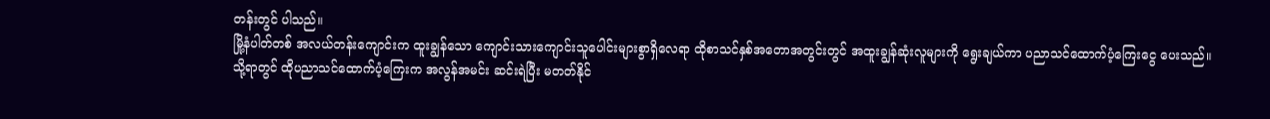တန်းတွင် ပါသည်။
မြို့နံပါတ်တစ် အလယ်တန်းကျောင်းက ထူးချွန်သော ကျောင်းသားကျောင်းသူပေါင်းများစွာရှိလေရာ ထိုစာသင်နှစ်အတောအတွင်းတွင် အထူးချွန်ဆုံးလူများကို ‌ရွေးချယ်ကာ ပညာသင်ထောက်ပံ့ကြေးငွေ ပေးသည်။
သို့ရာတွင် ထိုပညာသင်‌ထောက်ပံ့ကြေးက အလွန်အမင်း ဆင်းရဲပြီး မတတ်နိုင်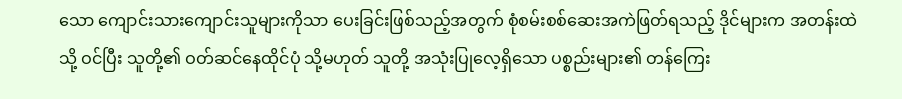သော ကျောင်းသားကျောင်းသူများကိုသာ ပေးခြင်းဖြစ်သည့်အတွက် စုံစမ်းစစ်ဆေးအကဲဖြတ်ရသည့် ဒိုင်များက အတန်းထဲသို့ ဝင်ပြီး သူတို့၏ ဝတ်ဆင်နေထိုင်ပုံ သို့မဟုတ် သူတို့ အသုံးပြုလေ့ရှိသော ပစ္စည်းများ၏ တန်ကြေး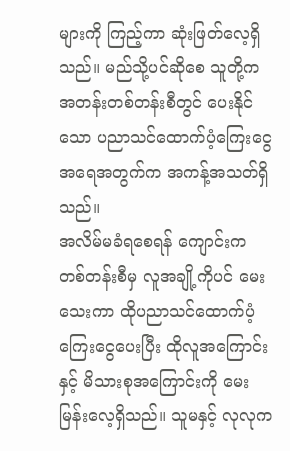များကို ကြည့်ကာ ဆုံးဖြတ်လေ့ရှိသည်။ မည်သို့ပင်ဆိုစေ သူတို့က အတန်းတစ်တန်းစီတွင် ပေးနိုင်သော ပညာသင်ထောက်ပံ့ကြေးငွေအရေအတွက်က အကန့်အသတ်ရှိသည်။
အလိမ်မခံရစေရန် ကျောင်းက တစ်တန်းစီမှ လူအချို့ကိုပင် မေးသေးကာ ထိုပညာသင်‌ထောက်ပံ့ကြေးငွေပေးပြီး ထိုလူအကြောင်းနှင့် မိသားစုအကြောင်းကို မေးမြန်းလေ့ရှိသည်။ သူမနှင့် လုလုက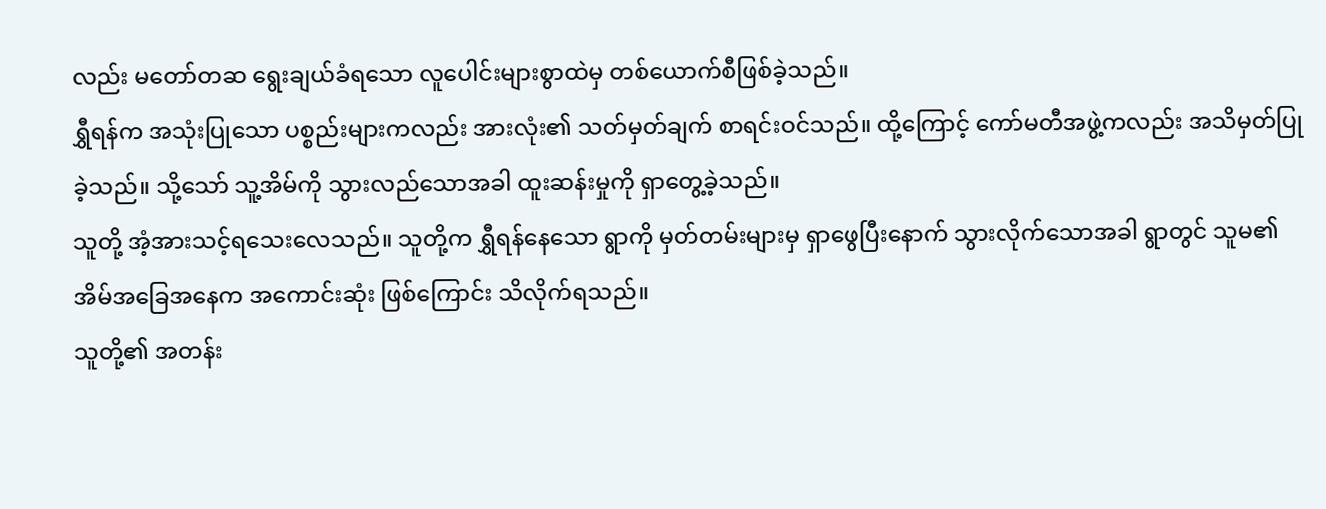လည်း မတော်တဆ ရွေးချယ်ခံရသော လူပေါင်းများစွာထဲမှ တစ်ယောက်စီဖြစ်ခဲ့သည်။
ရွှီရန်က အသုံးပြုသော ပစ္စည်းများကလည်း အားလုံး၏ သတ်မှတ်ချက် စာရင်းဝင်သည်။ ထို့ကြောင့် ကော်မတီအဖွဲ့ကလည်း အသိမှတ်ပြုခဲ့သည်။ သို့သော် သူ့အိမ်ကို သွားလည်သောအခါ ထူးဆန်းမှုကို ရှာတွေ့ခဲ့သည်။
သူတို့ အံ့အားသင့်ရသေးလေသည်။ သူတို့က ရွှီရန်နေသော ရွာကို မှတ်တမ်းများမှ ရှာဖွေပြီးနောက် သွားလိုက်သောအခါ ရွာတွင် သူမ၏ အိမ်အခြေအနေက အကောင်းဆုံး ဖြစ်ကြောင်း သိလိုက်ရသည်။
သူတို့၏ အတန်း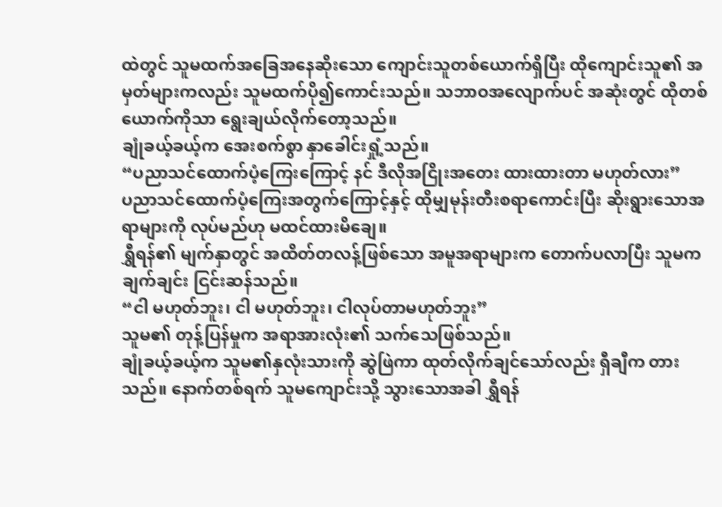ထဲတွင် သူမထက်အခြေအနေဆိုးသော ကျောင်းသူတစ်ယောက်ရှိပြီး ထိုကျောင်းသူ၏ အမှတ်များကလည်း သူမထက်ပို၍ကောင်းသည်။ သဘာဝအလျောက်ပင် အဆုံးတွင် ထိုတစ်ယောက်ကိုသာ ‌ရွေးချယ်လိုက်တော့သည်။
ချုံခယ့်ခယ့်က အေးစက်စွာ နှာခေါင်းရှုံ့သည်။
“ပညာသင်ထောက်ပံ့ကြေးကြောင့် နင် ဒီလိုအငြိုးအတေး ထားထားတာ မဟုတ်လား”
ပညာသင်ထောက်ပံ့ကြေးအတွက်ကြောင့်နှင့် ထိုမျှမုန်းတီးစရာကောင်းပြီး ဆိုးရွားသောအရာများကို လုပ်မည်ဟု မထင်ထားမိချေ။
ရွှီရန်၏ မျက်နှာတွင် အထိတ်တလန့်ဖြစ်သော အမူအရာများက တောက်ပလာပြီး သူမက ချက်ချင်း ငြင်းဆန်သည်။
“ငါ မဟုတ်ဘူး၊ ငါ မဟုတ်ဘူး၊ ငါလုပ်တာမဟုတ်ဘူး”
သူမ၏ တုန့်ပြန်မှုက အရာအားလုံး၏ သက်သေဖြစ်သည်။
ချုံခယ့်ခယ့်က သူမ၏နှလုံးသားကို ဆွဲဖြဲကာ ထုတ်လိုက်ချင်သော်လည်း ရှီချီက တားသည်။ နောက်တစ်ရက် သူမကျောင်းသို့ သွားသောအခါ ရွှီရန်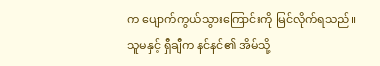က ပျောက်ကွယ်သွားကြောင်းကို မြင်လိုက်ရသည်။
သူမနှင့် ရှီချီက နင်နင်၏ အိမ်သို့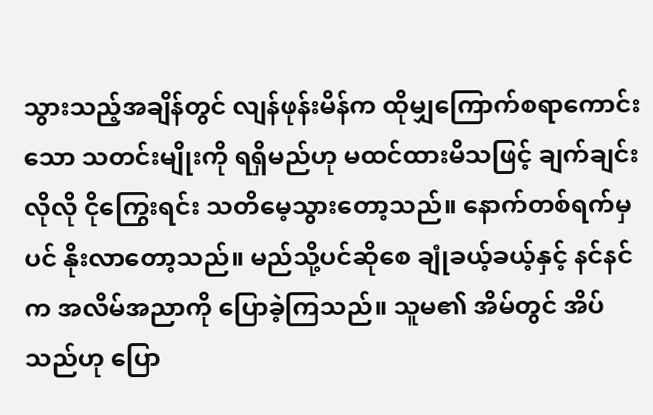သွားသည့်အချိန်တွင် လျန်ဖုန်းမိန်က ထိုမျှကြောက်စရာကောင်းသော သတင်းမျိုးကို ရရှိမည်ဟု မထင်ထားမိသဖြင့် ချက်ချင်းလိုလို ငိုကြွေးရင်း သတိမေ့သွားတော့သည်။ နောက်တစ်ရက်မှပင် နိုးလာတော့သည်။ မည်သို့ပင်ဆိုစေ ချုံခယ့်ခယ့်နှင့် နင်နင်က အလိမ်အညာကို ပြောခဲ့ကြသည်။ သူမ၏ အိမ်တွင် အိပ်သည်ဟု ပြော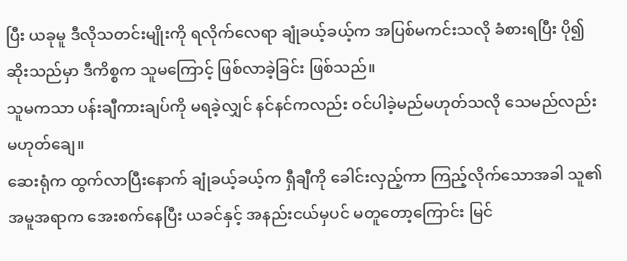ပြီး ယခုမူ ဒီလိုသတင်းမျိုးကို ရလိုက်လေရာ ချုံခယ့်ခယ့်က အပြစ်မကင်းသလို ခံစားရပြီး ပို၍ ဆိုးသည်မှာ ဒီကိစ္စက သူမကြောင့် ဖြစ်လာခဲ့ခြင်း ဖြစ်သည်။
သူမကသာ ပန်းချီကားချပ်ကို မရခဲ့လျှင် နင်နင်ကလည်း ဝင်ပါခဲ့မည်မဟုတ်သလို သေမည်လည်း မဟုတ်ချေ။
ဆေးရုံက ထွက်လာပြီးနောက် ချုံခယ့်ခယ့်က ရှီချီကို ခေါင်းလှည့်ကာ ကြည့်လိုက်သောအခါ သူ၏ အမူအရာက အေးစက်နေပြီး ယခင်နှင့် အနည်းငယ်မှပင် မတူတော့ကြောင်း မြင်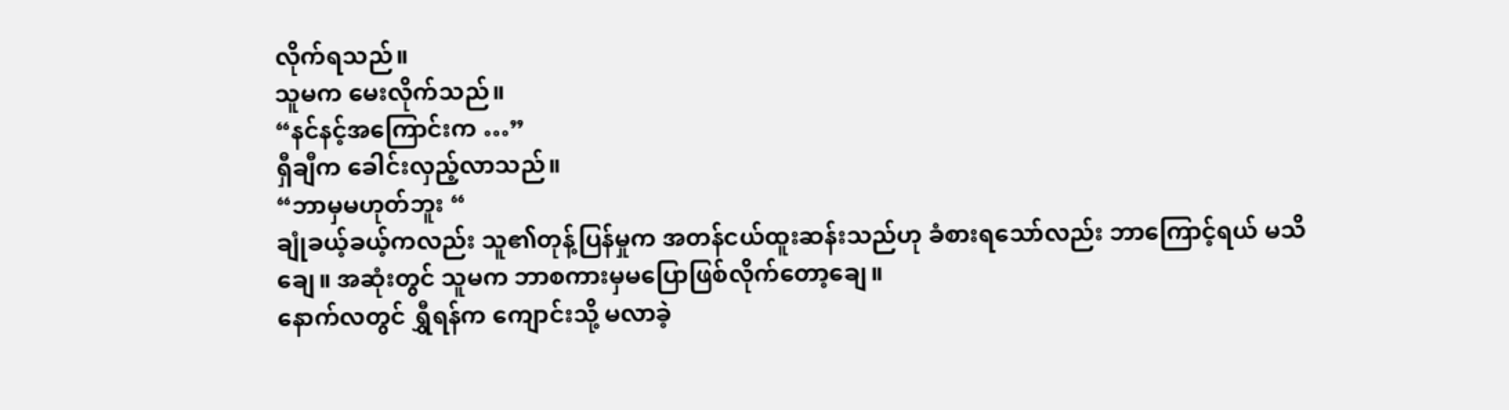လိုက်ရသည်။
သူမက မေးလိုက်သည်။
“နင်နင့်အကြောင်းက …”
ရှီချီက ခေါင်းလှည့်လာသည်။
“ဘာမှမဟုတ်ဘူး “
ချုံခယ့်ခယ့်ကလည်း သူ၏တုန့်ပြန်မှုက အတန်ငယ်ထူးဆန်းသည်ဟု ခံစားရသော်လည်း ဘာကြောင့်ရယ် မသိချေ။ အဆုံးတွင် သူမက ဘာစကားမှမပြောဖြစ်လိုက်တော့ချေ။
နောက်လတွင် ရွှီရန်က ကျောင်းသို့ မလာခဲ့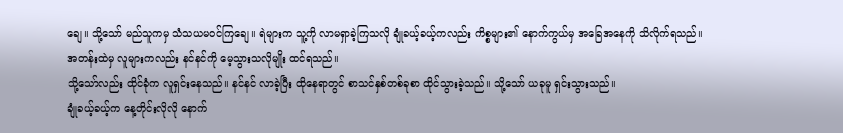ချေ။ သို့သော် မည်သူကမှ သံသယမဝင်ကြချေ။ ရဲများက သူ့ကို လာမရှာခဲ့ကြသလို ချုံခယ့်ခယ့်ကလည်း ကိစ္စများ၏ နောက်ကွယ်မှ အခြေအနေကို သိလိုက်ရသည်။
အတန်းထဲမှ လူများကလည်း နင်နင်ကို မေ့သွားသလိုမျိုး ထင်ရသည်။
သို့သော်လည်း ထိုင်ခုံက လူရှင်းနေသည်။ နင်နင် လာခဲ့ပြီး ထိုနေရာတွင် စာသင်နှစ်တစ်ခုစာ ထိုင်သွားခဲ့သည်။ သို့သော် ယခုမူ ရှင်းသွားသည်။
ချုံခယ့်ခယ့်က နေ့တိုင်းလိုလို နောက်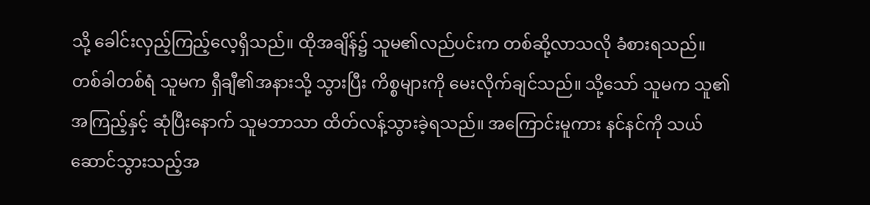သို့ ခေါင်းလှည့်ကြည့်လေ့ရှိသည်။ ထိုအချိန်၌ သူမ၏လည်ပင်းက တစ်ဆို့လာသလို ခံစားရသည်။
တစ်ခါတစ်ရံ သူမက ရှီချီ၏အနားသို့ သွားပြီး ကိစ္စများကို မေးလိုက်ချင်သည်။ သို့‌သော် သူမက သူ၏အကြည့်နှင့် ဆုံပြီးနောက် သူမဘာသာ ထိတ်လန့်သွားခဲ့ရသည်။ အကြောင်းမူကား နင်နင်ကို သယ်ဆောင်သွားသည့်အ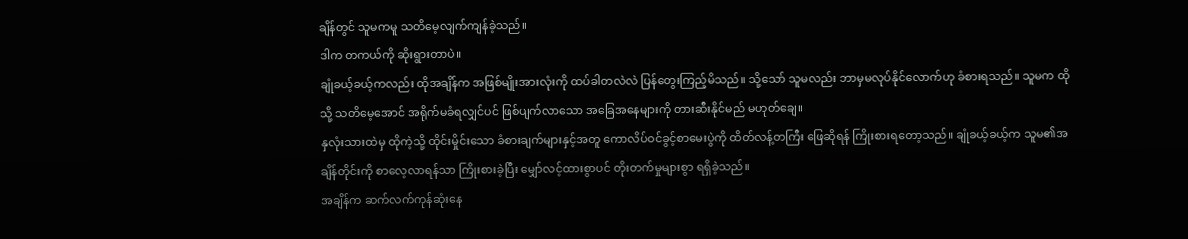ချိန်တွင် သူမကမူ သတိမေ့လျက်ကျန်ခဲ့သည်။
ဒါက တကယ်ကို ဆိုးရွားတာပဲ။
ချုံခယ့်ခယ့်ကလည်း ထိုအချိန်က အဖြစ်မျိုးအားလုံးကို ထပ်ခါတလဲလဲ ပြန်တွေးကြည့်မိသည်။ သို့သော် သူမလည်း ဘာမှမလုပ်နိုင်လောက်ဟု ခံစားရသည်။ သူမက ထိုသို့ သတိမေ့အောင် အရိုက်မခံရလျှင်ပင် ဖြစ်ပျက်လာသော အခြေအနေများကို တားဆီးနိုင်မည် မဟုတ်ချေ။
နှလုံးသားထဲမှ ထိုကဲ့သို့ ထိုင်းမှိုင်းသော ခံစားချက်များနှင့်အတူ ကောလိပ်ဝင်ခွင့်စာမေးပွဲကို ထိတ်လန့်တကြီး ဖြေဆိုရန် ကြိုးစားရတော့သည်။ ချုံခယ့်ခယ့်က သူမ၏အချိန်တိုင်းကို စာလေ့လာရန်သာ ကြိုးစားခဲ့ပြီး မျှော်လင့်ထားစွာပင် တိုးတက်မှုများစွာ ရရှိခဲ့သည်။
အချိန်က ဆက်လက်ကုန်ဆုံးနေ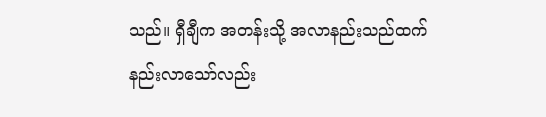သည်။ ရှီချီက အတန်းသို့ အလာနည်းသည်ထက် နည်းလာသော်လည်း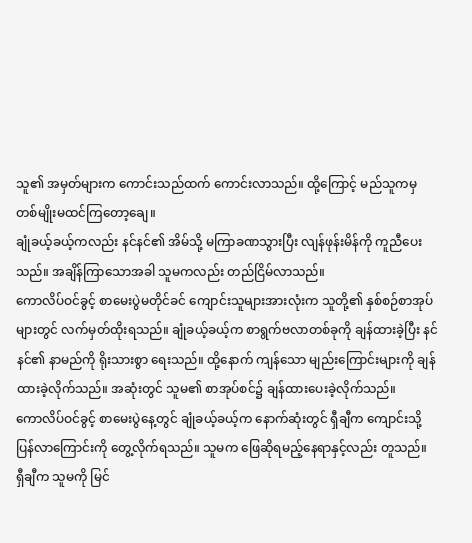သူ၏ အမှတ်များက ကောင်းသည်ထက် ကောင်းလာသည်။ ထို့ကြောင့် မည်သူကမှ တစ်မျိုးမထင်ကြတော့ချေ။
ချုံခယ့်ခယ့်ကလည်း နင်နင်၏ အိမ်သို့ မကြာခဏသွားပြီး လျန်ဖုန်းမိန်ကို ကူညီပေးသည်။ အချိန်ကြာသောအခါ သူမကလည်း တည်ငြိမ်လာသည်။
ကောလိပ်ဝင်ခွင့် စာမေးပွဲမတိုင်ခင် ကျောင်းသူများအားလုံးက သူတို့၏ နှစ်စဉ်စာအုပ်များတွင် လက်မှတ်ထိုးရသည်။ ချုံခယ့်ခယ့်က စာရွက်ဗလာတစ်ခုကို ချန်ထားခဲ့ပြီး နင်နင်၏ နာမည်ကို ရိုးသားစွာ ရေးသည်။ ထို့နောက် ကျန်သော မျည်းကြောင်းများကို ချန်ထားခဲ့လိုက်သည်။ အဆုံးတွင် သူမ၏ စာအုပ်စင်၌ ချန်ထားပေးခဲ့လိုက်သည်။
ကောလိပ်ဝင်ခွင့် စာမေးပွဲနေ့တွင် ချုံခယ့်ခယ့်က နောက်ဆုံးတွင် ရှီချီက ကျောင်းသို့ ပြန်လာကြောင်းကို တွေ့လိုက်ရသည်။ သူမက ဖြေဆိုရမည့်နေရာနှင့်လည်း တူသည်။
ရှီချီက သူမကို မြင်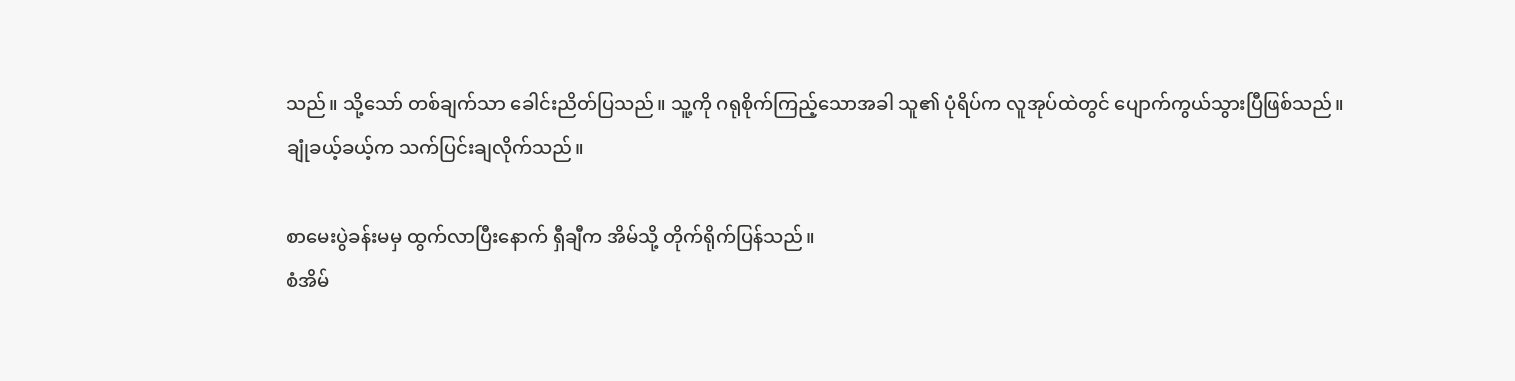သည်။ သို့သော် တစ်ချက်သာ ခေါင်းညိတ်ပြသည်။ သူ့ကို ဂရုစိုက်ကြည့်သောအခါ သူ၏ ပုံရိပ်က လူအုပ်ထဲတွင် ပျောက်ကွယ်သွားပြီဖြစ်သည်။
ချုံခယ့်ခယ့်က သက်ပြင်းချလိုက်သည်။

စာမေးပွဲခန်းမမှ ထွက်လာပြီးနောက် ရှီချီက အိမ်သို့ တိုက်ရိုက်ပြန်သည်။
စံအိမ်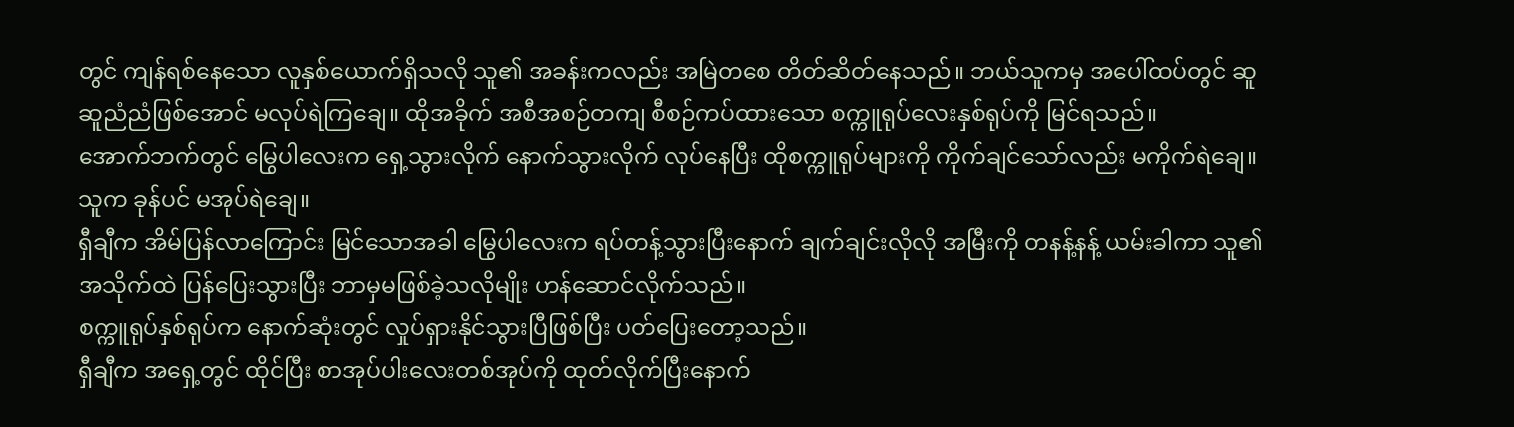တွင် ကျန်ရစ်နေသော လူနှစ်ယောက်ရှိသလို သူ၏ အခန်းကလည်း အမြဲတစေ တိတ်ဆိတ်နေသည်။ ဘယ်သူကမှ အပေါ်ထပ်တွင် ဆူဆူညံညံဖြစ်အောင် မလုပ်ရဲကြချေ။ ထိုအခိုက် အစီအစဉ်တကျ စီစဉ်ကပ်ထားသော စက္ကူရုပ်လေးနှစ်ရုပ်ကို မြင်ရသည်။
အောက်ဘက်တွင် မြွေပါလေးက ရှေ့သွားလိုက် နောက်သွားလိုက် လုပ်နေပြီး ထိုစက္ကူရုပ်များကို ကိုက်ချင်သော်လည်း မကိုက်ရဲချေ။ သူက ခုန်ပင် မအုပ်ရဲချေ။
ရှီချီက အိမ်ပြန်လာကြောင်း မြင်သောအခါ မြွေပါလေးက ရပ်တန့်သွားပြီးနောက် ချက်ချင်းလိုလို အမြီးကို တနန့်နန့် ယမ်းခါကာ သူ၏ အသိုက်ထဲ ပြန်ပြေးသွားပြီး ဘာမှမဖြစ်ခဲ့သလိုမျိုး ဟန်ဆောင်လိုက်သည်။
စက္ကူရုပ်နှစ်ရုပ်က နောက်ဆုံးတွင် လှုပ်ရှားနိုင်သွားပြီဖြစ်ပြီး ပတ်ပြေးတော့သည်။
ရှီချီက အရှေ့တွင် ထိုင်ပြီး စာအုပ်ပါးလေးတစ်အုပ်ကို ထုတ်လိုက်ပြီးနောက်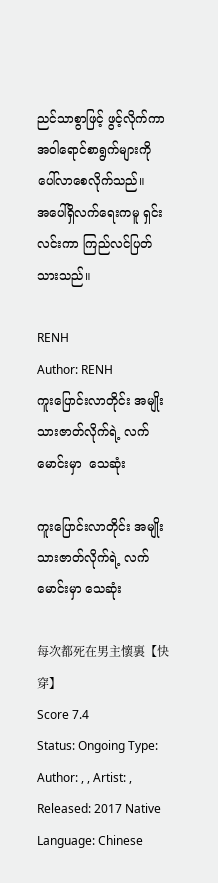ညင်သာစွာဖြင့် ဖွင့်လိုက်ကာ အဝါရောင်စာရွက်များကို ပေါ်လာစေလိုက်သည်။
အပေါ်ရှိလက်ရေးကမူ ရှင်းလင်းကာ ကြည်လင်ပြတ်သားသည်။

RENH
Author: RENH
ကူးပြောင်းလာတိုင်း အမျိုးသားဇာတ်လိုက်ရဲ့ လက်မောင်းမှာ  သေဆုံး

ကူးပြောင်းလာတိုင်း အမျိုးသားဇာတ်လိုက်ရဲ့ လက်မောင်းမှာ သေဆုံး

每次都死在男主懷裏【快穿】
Score 7.4
Status: Ongoing Type: Author: , , Artist: , Released: 2017 Native Language: Chinese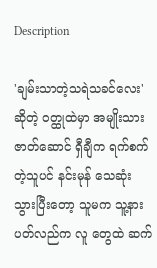Description

'ချမ်းသာတဲ့သရဲသခင်လေး' ဆိုတဲ့ ဝတ္ထုထဲမှာ အမျိုးသားဇာတ်ဆောင် ရှီချီက ရက်စက်တဲ့သူပင် နင်းမုန် သေဆုံးသွားပြီးတော့ သူမက သူ့နားပတ်လည်က လူ တွေထဲ ဆက်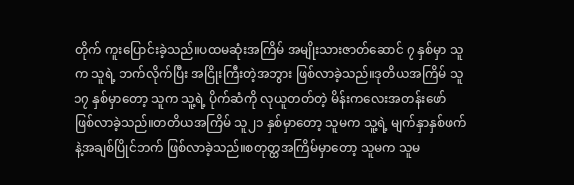တိုက် ကူးပြောင်းခဲ့သည်။ပထမဆုံးအကြိမ် အမျိုးသားဇာတ်ဆောင် ၇ နှစ်မှာ သူက သူရဲ့ ဘက်လိုက်ပြီး အငြိုးကြီးတဲ့အဘွား ဖြစ်လာခဲ့သည်။ဒုတိယအကြိမ် သူ ၁၇ နှစ်မှာတော့ သူက သူ့ရဲ့ ပိုက်ဆံကို လုယူတတ်တဲ့ မိန်းကလေးအတန်းဖော် ဖြစ်လာခဲ့သည်။တတိယအကြိမ် သူ၂၁ နှစ်မှာတော့ သူမက သူ့ရဲ့ မျက်နှာနှစ်ဖက်နဲ့အချစ်ပြိုင်ဘက် ဖြစ်လာခဲ့သည်။စတုတ္ထအကြိမ်မှာတော့ သူမက သူမ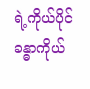ရဲ့ကိုယ်ပိုင်ခန္ဓာကိုယ်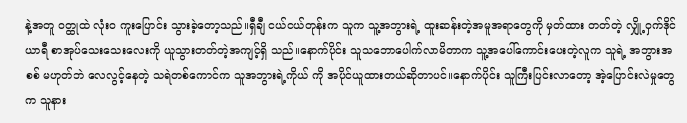နဲ့အတူ ဝတ္ထုထဲ လုံးဝ ကူးပြောင်း သွားခဲ့တော့သည်။ရှီချီ ငယ်ငယ်တုန်းက သူက သူ့အဘွားရဲ့ ထူးဆန်းတဲ့အမူအရာတွေကို မှတ်ထား တတ်တဲ့ လျှို့ဝှက်ဒိုင်ယာရီ စာအုပ်သေးသေးလေးကို ယူသွားတတ်တဲ့အကျင့်ရှိ သည်။နောက်ပိုင်း သူသဘောပေါက်လာမိတာက သူ့အပေါ်ကောင်းပေးတဲ့လူက သူရဲ့ အဘွားအစစ် မဟုတ်ဘဲ လေလွင့်နေတဲ့ သရဲတစ်ကောင်က သူအဘွားရဲ့ကိုယ် ကို အပိုင်ယူထားတယ်ဆိုတာပင်။နောက်ပိုင်း သူကြီးပြင်းလာတော့ အဲ့ပြောင်းလဲမှုတွေက သူနား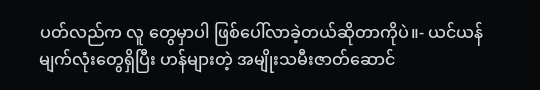ပတ်လည်က လူ တွေမှာပါ ဖြစ်ပေါ်လာခဲ့တယ်ဆိုတာကိုပဲ။- ယင်ယန် မျက်လုံးတွေရှိပြီး ဟန်များတဲ့ အမျိုးသမီးဇာတ်ဆောင်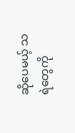ဆိုပေမယ့် သရဲတွေကို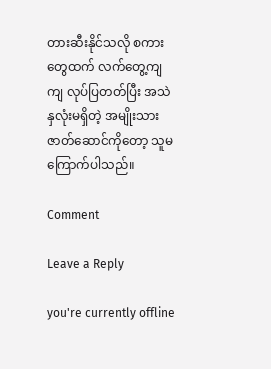တားဆီးနိုင်သလို စကားတွေထက် လက်တွေ့ကျကျ လုပ်ပြတတ်ပြီး အသဲနှလုံးမရှိတဲ့ အမျိုးသားဇာတ်ဆောင်ကိုတော့ သူမ ကြောက်ပါသည်။

Comment

Leave a Reply

you're currently offline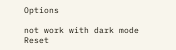Options

not work with dark mode
Reset